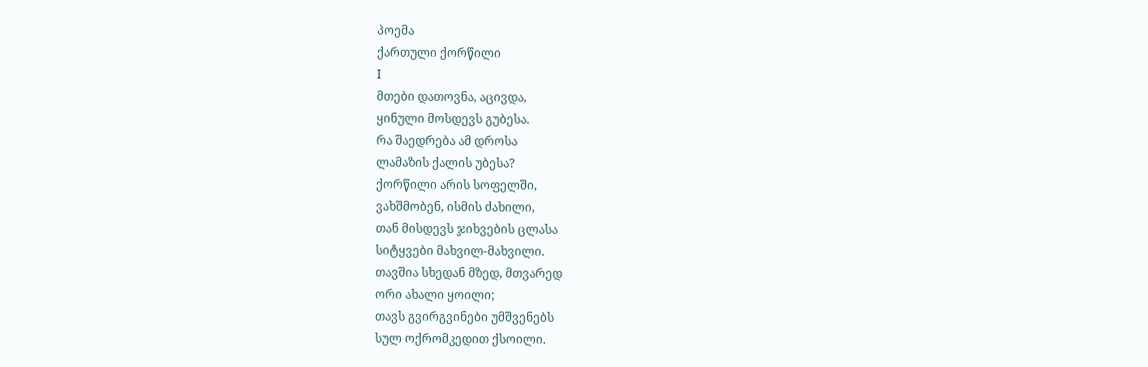პოემა
ქართული ქორწილი
I
მთები დათოვნა, აცივდა,
ყინული მოსდევს გუბესა.
რა შაედრება ამ დროსა
ლამაზის ქალის უბესა?
ქორწილი არის სოფელში,
ვახშმობენ, ისმის ძახილი,
თან მისდევს ჯიხვების ცლასა
სიტყვები მახვილ-მახვილი.
თავშია სხედან მზედ, მთვარედ
ორი ახალი ყოილი;
თავს გვირგვინები უმშვენებს
სულ ოქრომკედით ქსოილი.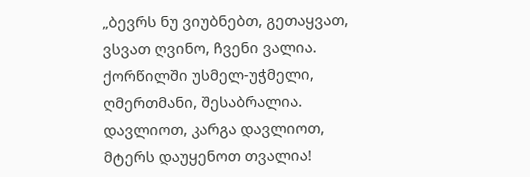„ბევრს ნუ ვიუბნებთ, გეთაყვათ,
ვსვათ ღვინო, ჩვენი ვალია.
ქორწილში უსმელ-უჭმელი,
ღმერთმანი, შესაბრალია.
დავლიოთ, კარგა დავლიოთ,
მტერს დაუყენოთ თვალია!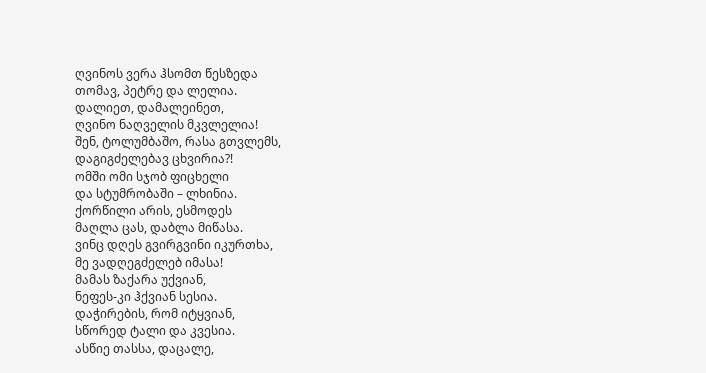ღვინოს ვერა ჰსომთ წესზედა
თომავ, პეტრე და ლელია.
დალიეთ, დამალეინეთ,
ღვინო ნაღველის მკვლელია!
შენ, ტოლუმბაშო, რასა გთვლემს,
დაგიგძელებავ ცხვირია?!
ომში ომი სჯობ ფიცხელი
და სტუმრობაში – ლხინია.
ქორწილი არის, ესმოდეს
მაღლა ცას, დაბლა მიწასა.
ვინც დღეს გვირგვინი იკურთხა,
მე ვადღეგძელებ იმასა!
მამას ზაქარა უქვიან,
ნეფეს-კი ჰქვიან სესია.
დაჭირების, რომ იტყვიან,
სწორედ ტალი და კვესია.
ასწიე თასსა, დაცალე,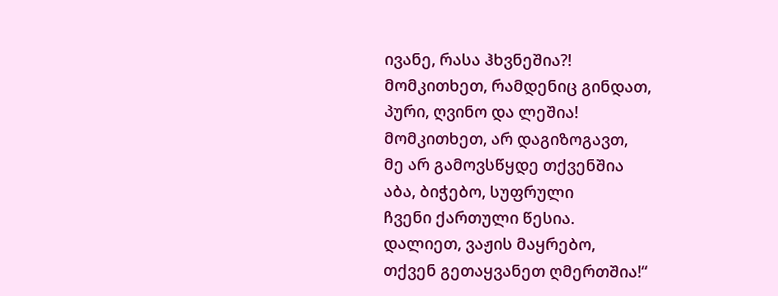ივანე, რასა ჰხვნეშია?!
მომკითხეთ, რამდენიც გინდათ,
პური, ღვინო და ლეშია!
მომკითხეთ, არ დაგიზოგავთ,
მე არ გამოვსწყდე თქვენშია
აბა, ბიჭებო, სუფრული
ჩვენი ქართული წესია.
დალიეთ, ვაჟის მაყრებო,
თქვენ გეთაყვანეთ ღმერთშია!“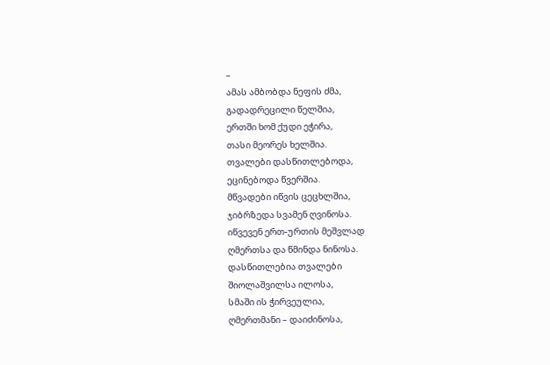–
ამას ამბობდა ნეფის ძმა,
გადადრეცილი წელშია,
ერთში ხომ ქუდი ეჭირა,
თასი მეორეს ხელშია.
თვალები დასწითლებოდა,
ეცინებოდა წვერშია.
მწვადები იწვის ცეცხლშია,
ჯიბრზედა სვამენ ღვინოსა.
იწვევენ ერთ-ურთის მეშვლად
ღმერთსა და წმინდა ნინოსა.
დასწითლებია თვალები
შიოლაშვილსა ილოსა,
სმაში ის ჭირვეულია,
ღმერთმანი – დაიძინოსა,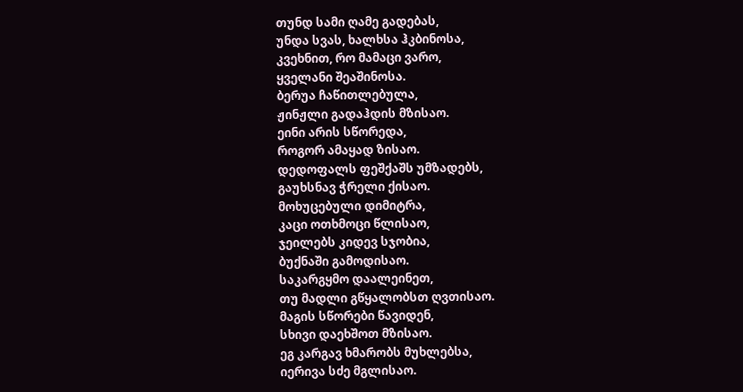თუნდ სამი ღამე გადებას,
უნდა სვას, ხალხსა ჰკბინოსა,
კვეხნით, რო მამაცი ვარო,
ყველანი შეაშინოსა.
ბერუა ჩაწითლებულა,
ჟინჟლი გადაჰდის მზისაო.
ეინი არის სწორედა,
როგორ ამაყად ზისაო.
დედოფალს ფეშქაშს უმზადებს,
გაუხსნავ ჭრელი ქისაო.
მოხუცებული დიმიტრა,
კაცი ოთხმოცი წლისაო,
ჯეილებს კიდევ სჯობია,
ბუქნაში გამოდისაო.
საკარგყმო დაალეინეთ,
თუ მადლი გწყალობსთ ღვთისაო.
მაგის სწორები წავიდენ,
სხივი დაეხშოთ მზისაო.
ეგ კარგავ ხმარობს მუხლებსა,
იერივა სძე მგლისაო.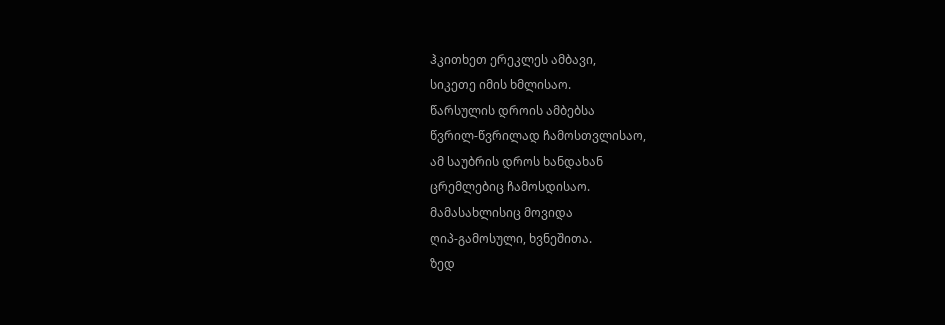ჰკითხეთ ერეკლეს ამბავი,
სიკეთე იმის ხმლისაო.
წარსულის დროის ამბებსა
წვრილ-წვრილად ჩამოსთვლისაო,
ამ საუბრის დროს ხანდახან
ცრემლებიც ჩამოსდისაო.
მამასახლისიც მოვიდა
ღიპ-გამოსული, ხვნეშითა.
ზედ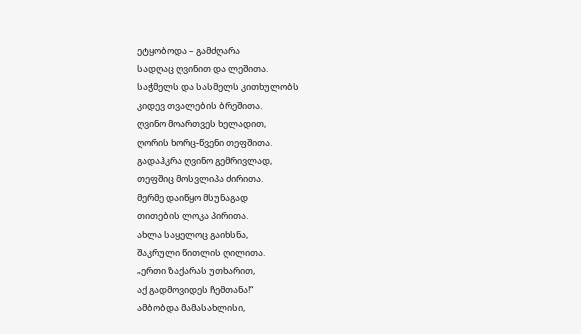ეტყობოდა – გამძღარა
სადღაც ღვინით და ლეშითა.
საჭმელს და სასმელს კითხულობს
კიდევ თვალების ბრეშითა.
ღვინო მოართვეს ხელადით,
ღორის ხორც-წვენი თეფშითა.
გადაჰკრა ღვინო გემრივლად,
თეფშიც მოსვლიპა ძირითა.
მერმე დაიწყო მსუნაგად
თითების ლოკა პირითა.
ახლა საყელოც გაიხსნა,
შაკრული წითლის ღილითა.
„ერთი ზაქარას უთხარით,
აქ გადმოვიდეს ჩემთანა!“
ამბობდა მამასახლისი,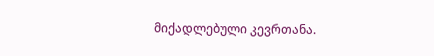მიქადლებული კევრთანა.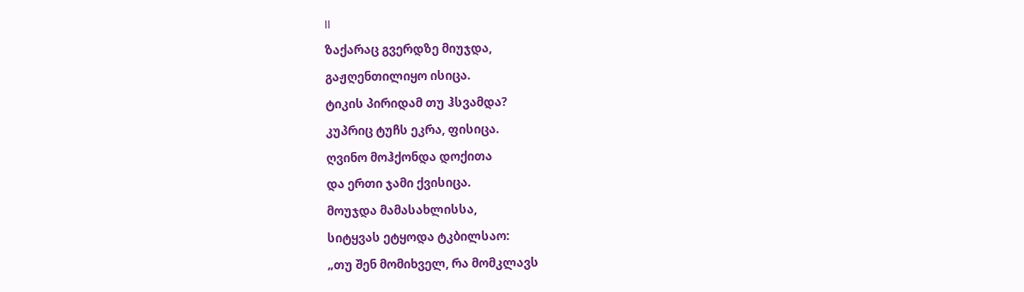II
ზაქარაც გვერდზე მიუჯდა,
გაჟღენთილიყო ისიცა.
ტიკის პირიდამ თუ ჰსვამდა?
კუპრიც ტუჩს ეკრა, ფისიცა.
ღვინო მოჰქონდა დოქითა
და ერთი ჯამი ქვისიცა.
მოუჯდა მამასახლისსა,
სიტყვას ეტყოდა ტკბილსაო:
„თუ შენ მომიხველ, რა მომკლავს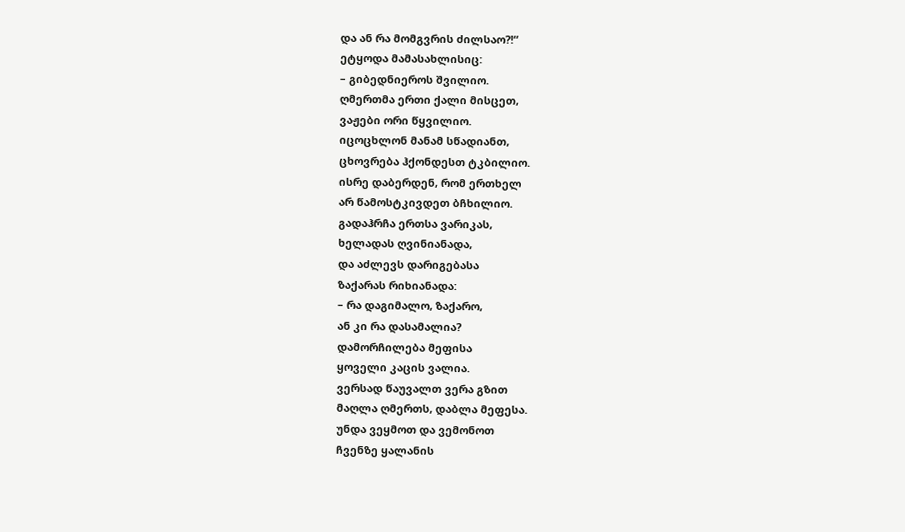და ან რა მომგვრის ძილსაო?!“
ეტყოდა მამასახლისიც:
– გიბედნიეროს შვილიო.
ღმერთმა ერთი ქალი მისცეთ,
ვაჟები ორი წყვილიო.
იცოცხლონ მანამ სწადიანთ,
ცხოვრება ჰქონდესთ ტკბილიო.
ისრე დაბერდენ, რომ ერთხელ
არ წამოსტკივდეთ ბჩხილიო.
გადაჰრჩა ერთსა ვარიკას,
ხელადას ღვინიანადა,
და აძლევს დარიგებასა
ზაქარას რიხიანადა:
– რა დაგიმალო, ზაქარო,
ან კი რა დასამალია?
დამორჩილება მეფისა
ყოველი კაცის ვალია.
ვერსად წაუვალთ ვერა გზით
მაღლა ღმერთს, დაბლა მეფესა.
უნდა ვეყმოთ და ვემონოთ
ჩვენზე ყალანის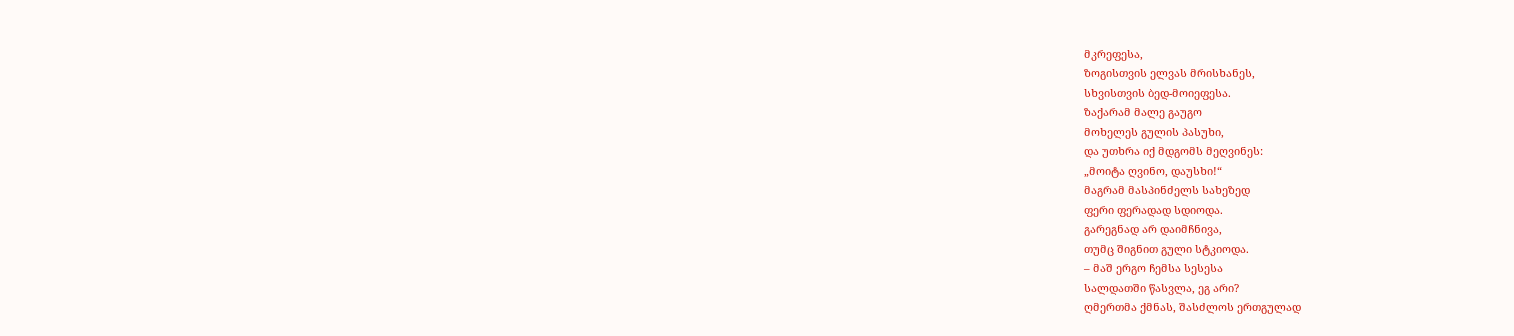მკრეფესა,
ზოგისთვის ელვას მრისხანეს,
სხვისთვის ბედ-მოიეფესა.
ზაქარამ მალე გაუგო
მოხელეს გულის პასუხი,
და უთხრა იქ მდგომს მეღვინეს:
„მოიტა ღვინო, დაუსხი!“
მაგრამ მასპინძელს სახეზედ
ფერი ფერადად სდიოდა.
გარეგნად არ დაიმჩნივა,
თუმც შიგნით გული სტკიოდა.
– მაშ ერგო ჩემსა სესესა
სალდათში წასვლა, ეგ არი?
ღმერთმა ქმნას, შასძლოს ერთგულად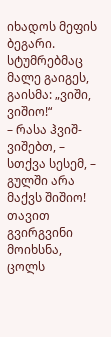იხადოს მეფის ბეგარი.
სტუმრებმაც მალე გაიგეს,
გაისმა: „ვიში, ვიშიო!“
– რასა ჰვიშ-ვიშებთ, – სთქვა სესემ, –
გულში არა მაქვს შიშიო!
თავით გვირგვინი მოიხსნა,
ცოლს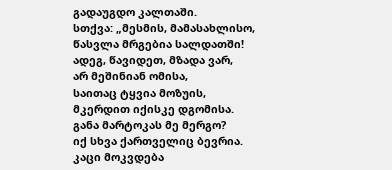გადაუგდო კალთაში.
სთქვა: „მესმის, მამასახლისო,
წასვლა მრგებია სალდათში!
ადეგ, წავიდეთ, მზადა ვარ,
არ მეშინიან ომისა,
საითაც ტყვია მოზუის,
მკერდით იქისკე დგომისა.
განა მარტოკას მე მერგო?
იქ სხვა ქართველიც ბევრია.
კაცი მოკვდება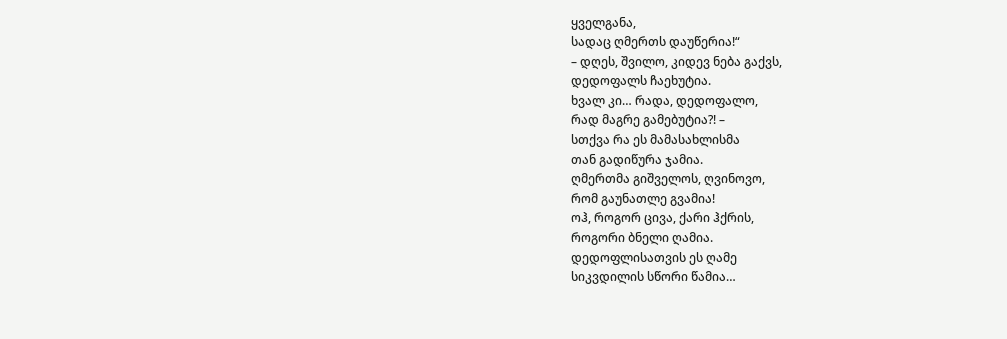ყველგანა,
სადაც ღმერთს დაუწერია!“
– დღეს, შვილო, კიდევ ნება გაქვს,
დედოფალს ჩაეხუტია.
ხვალ კი… რადა, დედოფალო,
რად მაგრე გამებუტია?! –
სთქვა რა ეს მამასახლისმა
თან გადიწურა ჯამია.
ღმერთმა გიშველოს, ღვინოვო,
რომ გაუნათლე გვამია!
ოჰ, როგორ ცივა, ქარი ჰქრის,
როგორი ბნელი ღამია.
დედოფლისათვის ეს ღამე
სიკვდილის სწორი წამია…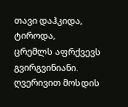თავი დაჰკიდა, ტიროდა,
ცრემლს აფრქვევს გვირგვინიანი.
ღვერივით მოსდის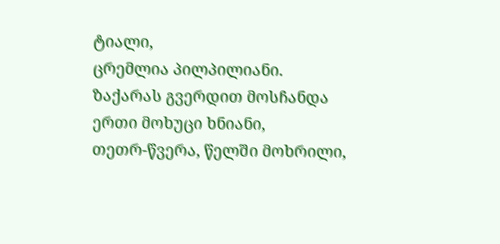ტიალი,
ცრემლია პილპილიანი.
ზაქარას გვერდით მოსჩანდა
ერთი მოხუცი ხნიანი,
თეთრ-წვერა, წელში მოხრილი,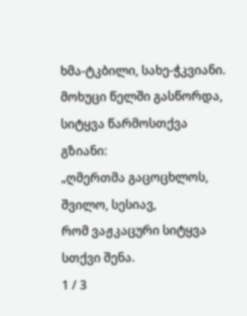ხმა-ტკბილი, სახე-ჭკვიანი.
მოხუცი წელში გასწორდა,
სიტყვა წარმოსთქვა გზიანი:
„ღმერთმა გაცოცხლოს, შვილო, სესიავ,
რომ ვაჟკაცური სიტყვა სთქვი შენა.
1 / 3